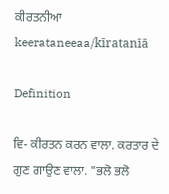ਕੀਰਤਨੀਆ
keerataneeaa/kīratanīā

Definition

ਵਿ- ਕੀਰਤਨ ਕਰਨ ਵਾਲਾ. ਕਰਤਾਰ ਦੇ ਗੁਣ ਗਾਉਣ ਵਾਲਾ. "ਭਲੋ ਭਲੋ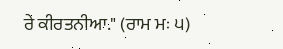ਰੇ ਕੀਰਤਨੀਆ." (ਰਾਮ ਮਃ ੫)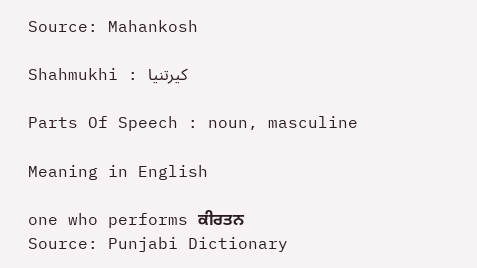Source: Mahankosh

Shahmukhi : کیرتنیا

Parts Of Speech : noun, masculine

Meaning in English

one who performs ਕੀਰਤਨ
Source: Punjabi Dictionary